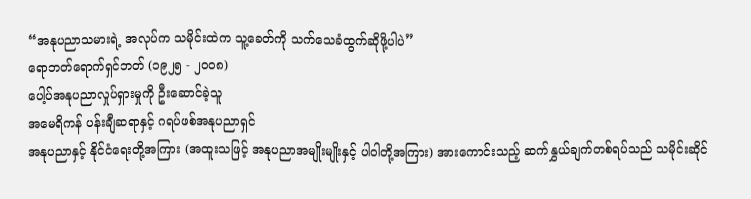“အနုပညာသမားရဲ့ အလုပ်က သမိုင်းထဲက သူ့ခေတ်ကို သက်သေခံထွက်ဆိုဖို့ပါပဲ”
ရောဘတ်ရောက်ရှင်ဘတ် (၁၉၂၅ - ၂၀၀၈)
ပေါ့ပ်အနုပညာလှုပ်ရှားမှုကို ဦးဆောင်ခဲ့သူ
အမေရိကန် ပန်းချီဆရာနှင့် ဂရပ်ဖစ်အနုပညာရှင်
အနုပညာနှင့် နိုင်ငံရေးတို့အကြား (အထူးသဖြင့် အနုပညာအမျိုးမျိုးနှင့် ပါ၀ါတို့အကြား) အားကောင်းသည့် ဆက်နွှယ်ချက်တစ်ရပ်သည် သမိုင်းဆိုင်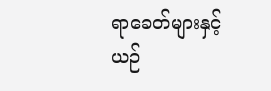ရာခေတ်များနှင့် ယဉ်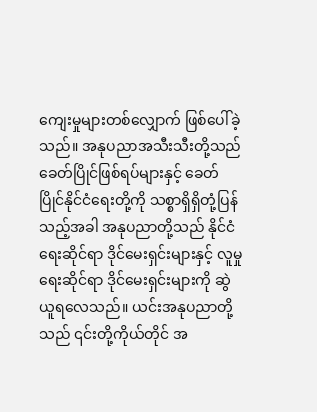ကျေးမှုများတစ်လျှောက် ဖြစ်ပေါ်ခဲ့သည်။ အနုပညာအသီးသီးတို့သည် ခေတ်ပြိုင်ဖြစ်ရပ်များနှင့် ခေတ်ပြိုင်နိုင်ငံရေးတို့ကို သစ္စာရှိရှိတုံ့ပြန်သည့်အခါ အနုပညာတို့သည် နိုင်ငံရေးဆိုင်ရာ ဒိုင်မေးရှင်းများနှင့် လူမှုရေးဆိုင်ရာ ဒိုင်မေးရှင်းများကို ဆွဲယူရလေသည်။ ယင်းအနုပညာတို့သည် ၎င်းတို့ကိုယ်တိုင် အ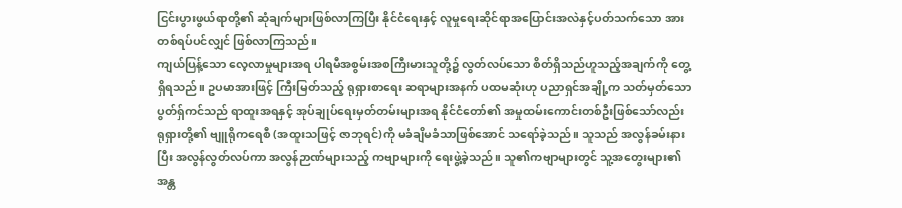ငြင်းပွားဖွယ်ရာတို့၏ ဆုံချက်များဖြစ်လာကြပြီး နိုင်ငံရေးနှင့် လူမှုရေးဆိုင်ရာအပြောင်းအလဲနှင့်ပတ်သက်သော အားတစ်ရပ်ပင်လျှင် ဖြစ်လာကြသည်။
ကျယ်ပြန့်သော လေ့လာမှုများအရ ပါရမီအစွမ်းအစကြီးမားသူတို့၌ လွတ်လပ်သော စိတ်ရှိသည်ဟူသည့်အချက်ကို တွေ့ရှိရသည်။ ဥပမာအားဖြင့် ကြီးမြတ်သည့် ရုရှားစာရေး ဆရာများအနက် ပထမဆုံးဟု ပညာရှင်အချို့က သတ်မှတ်သော ပွတ်ရှ်ကင်သည် ရာထူးအရနှင့် အုပ်ချုပ်ရေးမှတ်တမ်းများအရ နိုင်ငံတော်၏ အမှုထမ်းကောင်းတစ်ဦးဖြစ်သော်လည်း ရုရှားတို့၏ ဗျူရိုကရေစီ (အထူးသဖြင့် ဇာဘုရင်)ကို မခံချိမခံသာဖြစ်အောင် သရော်ခဲ့သည်။ သူသည် အလွန်ခမ်းနားပြီး အလွန်လွတ်လပ်ကာ အလွန်ဉာဏ်များသည့် ကဗျာများကို ရေးဖွဲ့ခဲ့သည်။ သူ၏ကဗျာများတွင် သူ့အတွေးများ၏ အန္တ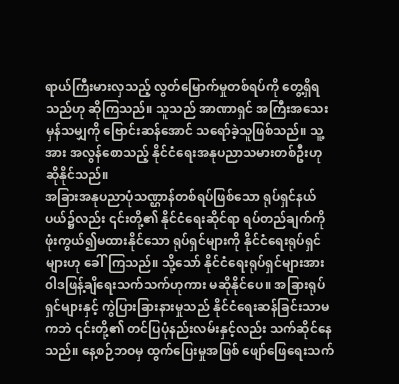ရာယ်ကြီးမားလှသည့် လွတ်မြောက်မှုတစ်ရပ်ကို တွေ့ရှိရသည်ဟု ဆိုကြသည်။ သူသည် အာဏာရှင် အကြီးအသေးမှန်သမျှကို ဗြောင်းဆန်အောင် သရော်ခဲ့သူဖြစ်သည်။ သူ့အား အလွန်စောသည့် နိုင်ငံရေးအနုပညာသမားတစ်ဦးဟု ဆိုနိုင်သည်။
အခြားအနုပညာပုံသဏ္ဌာန်တစ်ရပ်ဖြစ်သော ရုပ်ရှင်နယ်ပယ်၌လည်း ၎င်းတို့၏ နိုင်ငံရေးဆိုင်ရာ ရပ်တည်ချက်ကို ဖုံးကွယ်၍မထားနိုင်သော ရုပ်ရှင်များကို နိုင်ငံရေးရုပ်ရှင်များဟု ခေါ်ကြသည်။ သို့သော် နိုင်ငံရေးရုပ်ရှင်များအား ၀ါဒဖြန့်ချိရေးသက်သက်ဟုကား မဆိုနိုင်ပေ။ အခြားရုပ်ရှင်များနှင့် ကွဲပြားခြားနားမှုသည် နိုင်ငံရေးဆန်ခြင်းသာမကဘဲ ၎င်းတို့၏ တင်ပြပုံနည်းလမ်းနှင့်လည်း သက်ဆိုင်နေသည်။ နေ့စဉ်ဘဝမှ ထွက်ပြေးမှုအဖြစ် ဖျော်ဖြေရေးသက်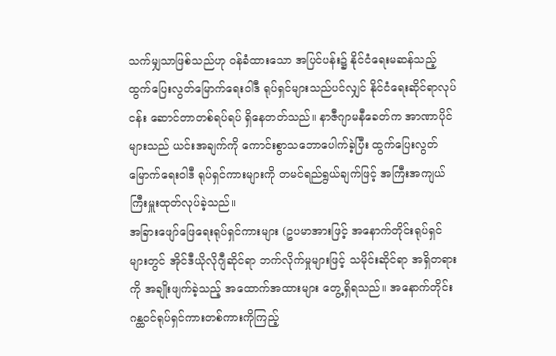သက်မျှသာဖြစ်သည်ဟု ဝန်ခံထားသော အပြင်ပန်း၌ နိုင်ငံရေးမဆန်သည့် ထွက်ပြေးလွတ်မြောက်ရေးဝါဒီ ရုပ်ရှင်များသည်ပင်လျှင် နိုင်ငံရေးဆိုင်ရာလုပ်ငန်း ဆောင်တာတစ်ရပ်ရပ် ရှိနေတတ်သည်။ နာဇီဂျာမနီခေတ်က အာဏာပိုင်များသည် ယင်းအချက်ကို ကောင်းစွာသဘောပေါက်ခဲ့ပြီး ထွက်ပြေးလွတ်မြောက်ရေးဝါဒီ ရုပ်ရှင်ကားများကို တမင်ရည်ရွယ်ချက်ဖြင့် အကြီးအကျယ်ကြီးမှူးထုတ်လုပ်ခဲ့သည်။
အခြားဖျော်ဖြေရေးရုပ်ရှင်ကားများ (ဥပမာအားဖြင့် အနောက်တိုင်းရုပ်ရှင်များတွင် အိုင်ဒီယိုလိုဂျီဆိုင်ရာ ဘက်လိုက်မှုများဖြင့် သမိုင်းဆိုင်ရာ အရှိတရားကို အချိုးဖျက်ခဲ့သည့် အထောက်အထားများ တွေ့ရှိရသည်။ အနောက်တိုင်း ဂန္ထဝင်ရုပ်ရှင်ကားတစ်ကားကိုကြည့်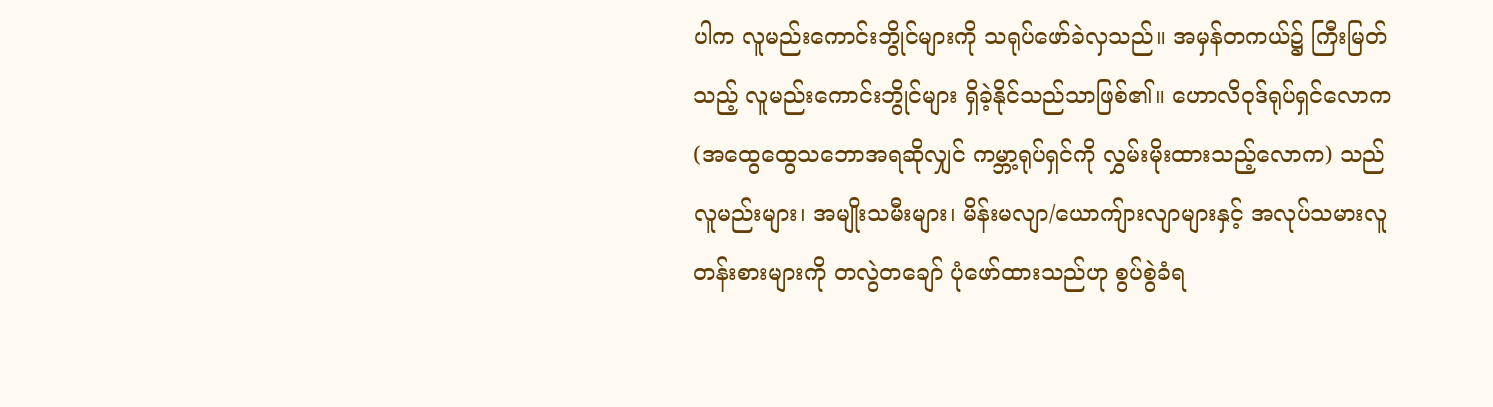ပါက လူမည်းကောင်းဘွိုင်များကို သရုပ်ဖော်ခဲလှသည်။ အမှန်တကယ်၌ ကြီးမြတ်သည့် လူမည်းကောင်းဘွိုင်များ ရှိခဲ့နိုင်သည်သာဖြစ်၏။ ဟောလိဝုဒ်ရုပ်ရှင်လောက (အထွေထွေသဘောအရဆိုလျှင် ကမ္ဘာ့ရုပ်ရှင်ကို လွှမ်းမိုးထားသည့်လောက) သည် လူမည်းများ၊ အမျိုးသမီးများ၊ မိန်းမလျာ/ယောကျ်ားလျာများနှင့် အလုပ်သမားလူတန်းစားများကို တလွဲတချော် ပုံဖော်ထားသည်ဟု စွပ်စွဲခံရ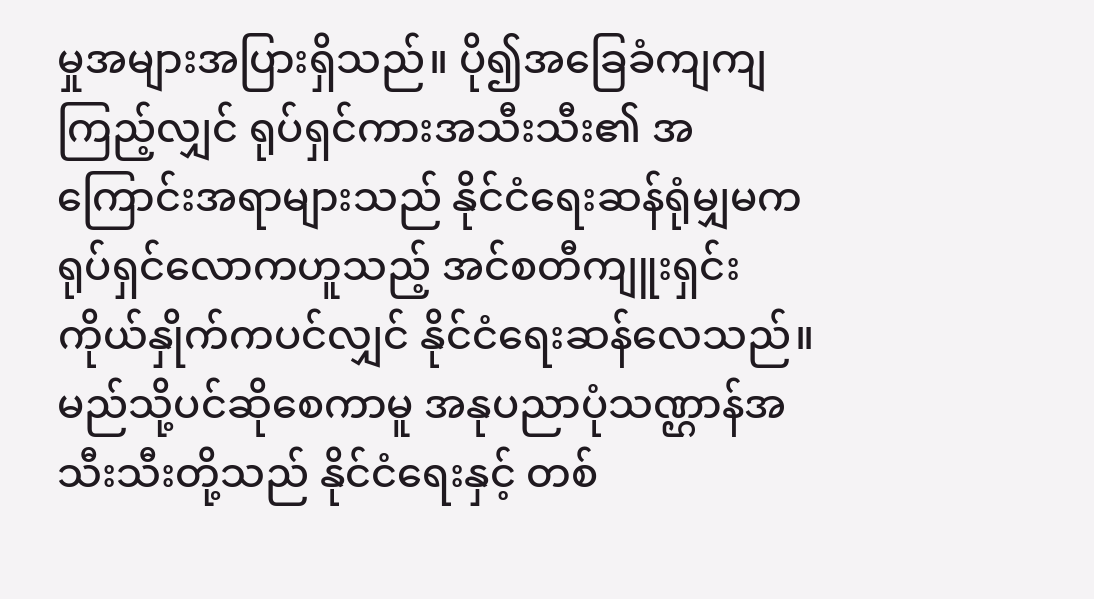မှုအများအပြားရှိသည်။ ပို၍အခြေခံကျကျကြည့်လျှင် ရုပ်ရှင်ကားအသီးသီး၏ အကြောင်းအရာများသည် နိုင်ငံရေးဆန်ရုံမျှမက ရုပ်ရှင်လောကဟူသည့် အင်စတီကျူးရှင်းကိုယ်နှိုက်ကပင်လျှင် နိုင်ငံရေးဆန်လေသည်။
မည်သို့ပင်ဆိုစေကာမူ အနုပညာပုံသဏ္ဌာန်အသီးသီးတို့သည် နိုင်ငံရေးနှင့် တစ်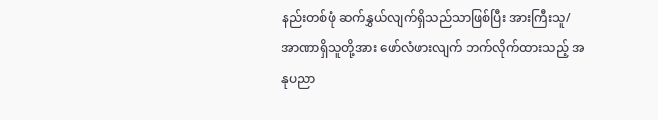နည်းတစ်ဖုံ ဆက်နွှယ်လျက်ရှိသည်သာဖြစ်ပြီး အားကြီးသူ/အာဏာရှိသူတို့အား ဖော်လံဖားလျက် ဘက်လိုက်ထားသည့် အနုပညာ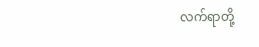လက်ရာတို့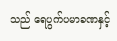သည် ရေပွက်ပမာခဏနှင့်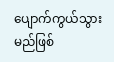ပျောက်ကွယ်သွားမည်ဖြစ်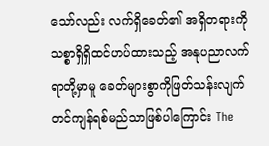သော်လည်း လက်ရှိခေတ်၏ အရှိတရားကို သစ္စာရှိရှိထင်ဟပ်ထားသည့် အနုပညာလက်ရာတို့မှာမူ ခေတ်များစွာကိုဖြတ်သန်းလျက် တင်ကျန်ရစ်မည်သာဖြစ်ပါကြောင်း The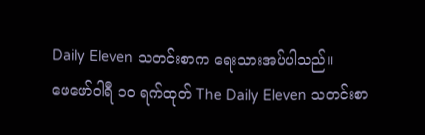Daily Eleven သတင်းစာက ရေးသားအပ်ပါသည်။
ဖေဖော်ဝါရီ ၁၀ ရက်ထုတ် The Daily Eleven သတင်းစာ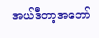အယ်ဒီတာ့အဘော်